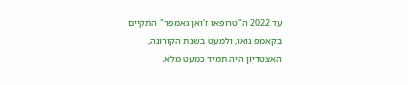עד 2022 ה"טרופאו ז'ואן גאמפר" התקיים בקאמפ נואו, ולמעט בשנת הקורונה, האצטדיון היה תמיד כמעט מלא.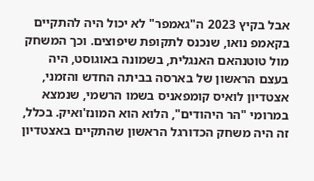אבל בקיץ 2023 ה"גאמפר" לא יכול היה להתקיים בקאמפ נואו, שנכנס לתקופת שיפוצים. וכך המשחק מול טוטנהאם האנגלית, בשמונה באוגוסט, היה בעצם הראשון של בארסה בביתה החדש והזמני, אצטדיון לואיס קומפאניס בשמו הרשמי, שנמצא במרומי "הר היהודים", הלוא הוא המונז'ואיק. בכלל, זה היה משחק הכדורגל הראשון שהתקיים באצטדיון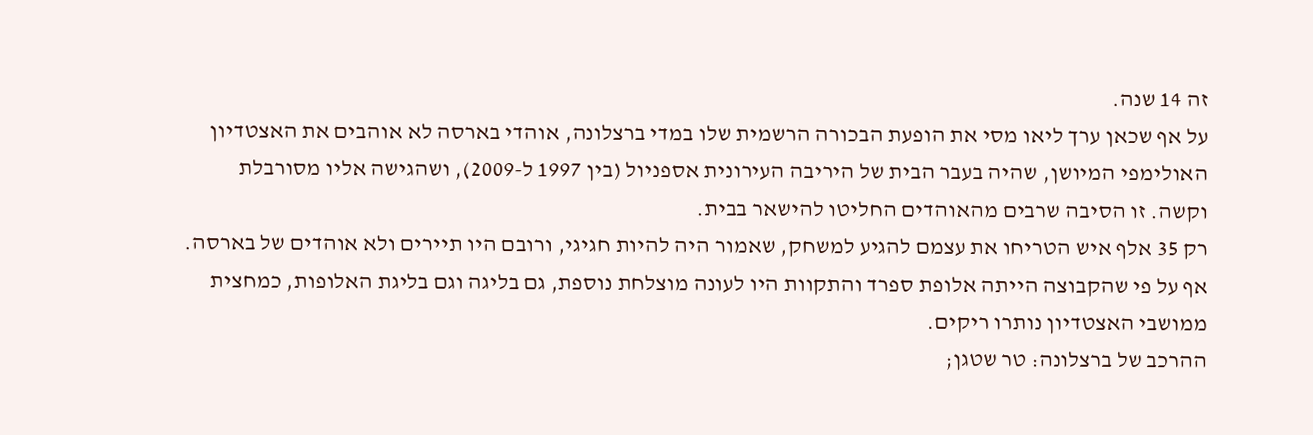זה 14 שנה.
על אף שכאן ערך ליאו מסי את הופעת הבכורה הרשמית שלו במדי ברצלונה, אוהדי בארסה לא אוהבים את האצטדיון האולימפי המיושן, שהיה בעבר הבית של היריבה העירונית אספניול (בין 1997 ל-2009), ושהגישה אליו מסורבלת וקשה. זו הסיבה שרבים מהאוהדים החליטו להישאר בבית.
רק 35 אלף איש הטריחו את עצמם להגיע למשחק, שאמור היה להיות חגיגי, ורובם היו תיירים ולא אוהדים של בארסה. אף על פי שהקבוצה הייתה אלופת ספרד והתקוות היו לעונה מוצלחת נוספת, גם בליגה וגם בליגת האלופות, כמחצית ממושבי האצטדיון נותרו ריקים.
ההרכב של ברצלונה: טר שטגן;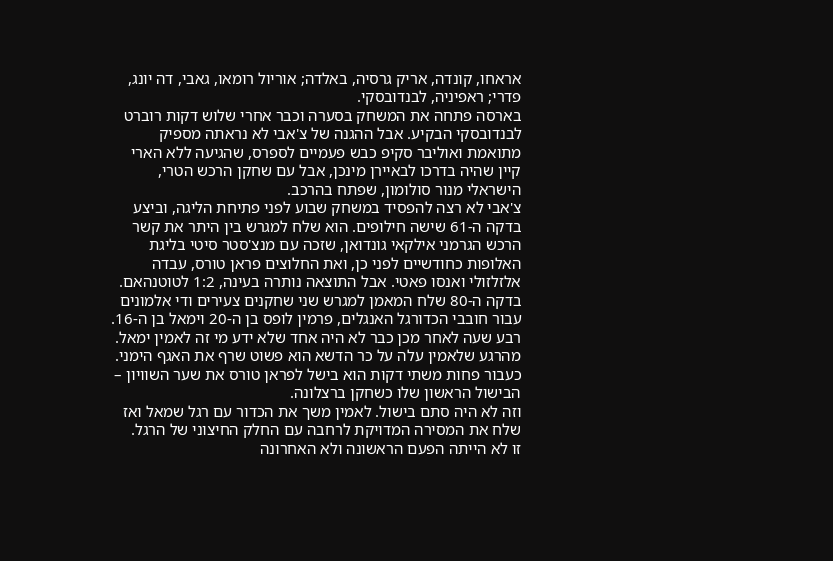אראחו, קונדה, אריק גרסיה, באלדה; אוריול רומאו, גאבי, דה יונג, פדרי; ראפיניה, לבנדובסקי.
בארסה פתחה את המשחק בסערה וכבר אחרי שלוש דקות רוברט לבנדובסקי הבקיע. אבל ההגנה של צ'אבי לא נראתה מספיק מתואמת ואוליבר סקיפ כבש פעמיים לספרס, שהגיעה ללא הארי קיין שהיה בדרכו לבאיירן מינכן, אבל עם שחקן הרכש הטרי, הישראלי מנור סולומון, שפתח בהרכב.
צ'אבי לא רצה להפסיד במשחק שבוע לפני פתיחת הליגה, וביצע בדקה ה-61 שישה חילופים. הוא שלח למגרש בין היתר את קשר הרכש הגרמני אילקאי גונדואן, שזכה עם מנצ'סטר סיטי בליגת האלופות כחודשיים לפני כן, ואת החלוצים פראן טורס, עבדה אלזלזולי ואנסו פאטי. אבל התוצאה נותרה בעינה, 1:2 לטוטנהאם.
בדקה ה-80 שלח המאמן למגרש שני שחקנים צעירים ודי אלמונים עבור חובבי הכדורגל האנגלים, פרמין לופס בן ה-20 וימאל בן ה-16. רבע שעה לאחר מכן כבר לא היה אחד שלא ידע מי זה לאמין ימאל.
מהרגע שלאמין עלה על כר הדשא הוא פשוט שרף את האגף הימני. כעבור פחות משתי דקות הוא בישל לפראן טורס את שער השוויון – הבישול הראשון שלו כשחקן ברצלונה.
וזה לא היה סתם בישול. לאמין משך את הכדור עם רגל שמאל ואז שלח את המסירה המדויקת לרחבה עם החלק החיצוני של הרגל.
זו לא הייתה הפעם הראשונה ולא האחרונה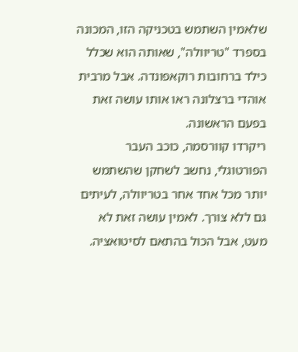שלאמין השתמש בטכניקה הזו, המכונה בספרד "טריוולה", שאותה הוא שכלל כילד ברחובות רוקאפונדה. אבל מרבית אוהדי ברצלונה ראו אותו עושה זאת בפעם הראשונה.
ריקרדו קוורסמה, כוכב העבר הפורטוגלי, נחשב לשחקן שהשתמש יותר מכל אחד אחר בטריוולה, לעיתים גם ללא צורך. לאמין עושה זאת לא מעט, אבל הכול בהתאם לסיטואציה.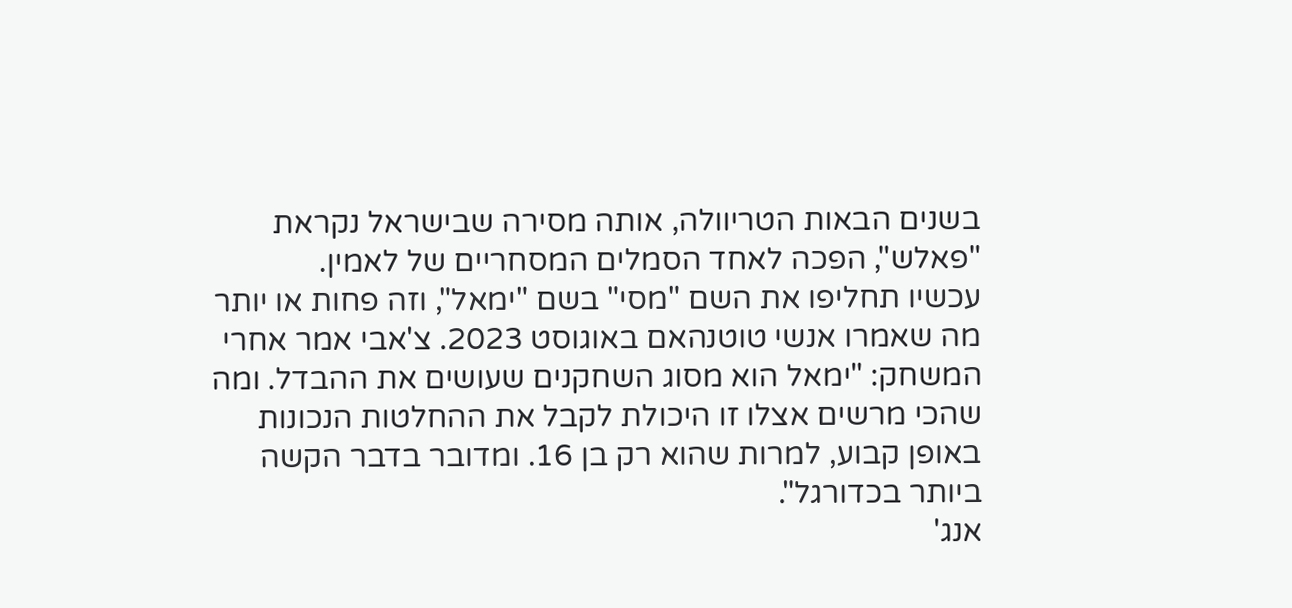בשנים הבאות הטריוולה, אותה מסירה שבישראל נקראת "פאלש", הפכה לאחד הסמלים המסחריים של לאמין.
עכשיו תחליפו את השם "מסי" בשם "ימאל", וזה פחות או יותר מה שאמרו אנשי טוטנהאם באוגוסט 2023. צ'אבי אמר אחרי המשחק: "ימאל הוא מסוג השחקנים שעושים את ההבדל. ומה שהכי מרשים אצלו זו היכולת לקבל את ההחלטות הנכונות באופן קבוע, למרות שהוא רק בן 16. ומדובר בדבר הקשה ביותר בכדורגל".
אנג'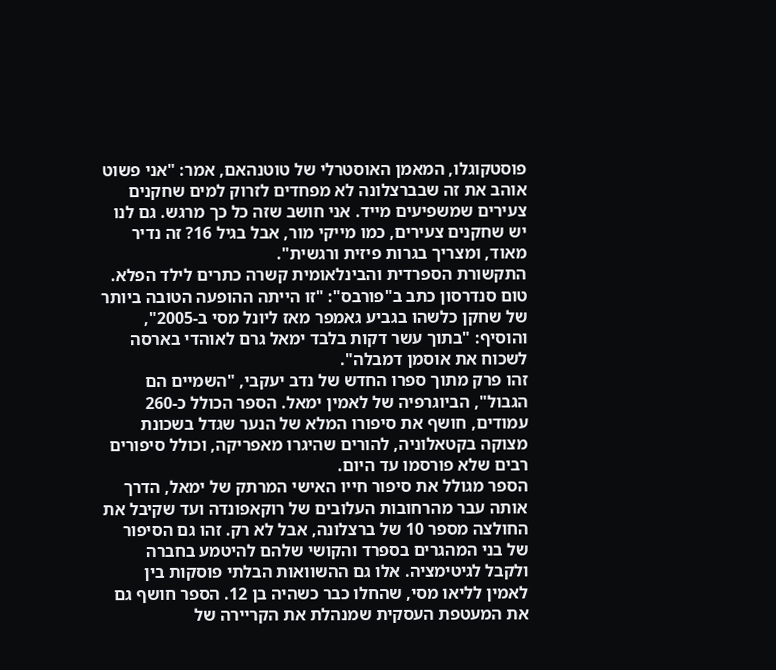פוסטקוגלו, המאמן האוסטרלי של טוטנהאם, אמר: "אני פשוט אוהב את זה שבברצלונה לא מפחדים לזרוק למים שחקנים צעירים שמשפיעים מייד. אני חושב שזה כל כך מרגש. גם לנו יש שחקנים צעירים, כמו מייקי מור, אבל בגיל 16? זה נדיר מאוד, ומצריך בגרות פיזית ורגשית".
התקשורת הספרדית והבינלאומית קשרה כתרים לילד הפלא. טום סנדרסון כתב ב"פורבס": "זו הייתה ההופעה הטובה ביותר של שחקן כלשהו בגביע גאמפר מאז ליונל מסי ב-2005", והוסיף: "בתוך עשר דקות בלבד ימאל גרם לאוהדי בארסה לשכוח את אוסמן דמבלה".
זהו פרק מתוך ספרו החדש של נדב יעקבי, "השמיים הם הגבול", הביוגרפיה של לאמין ימאל. הספר הכולל כ-260 עמודים, חושף את סיפורו המלא של הנער שגדל בשכונת מצוקה בקטאלוניה, להורים שהיגרו מאפריקה, וכולל סיפורים רבים שלא פורסמו עד היום.
הספר מגולל את סיפור חייו האישי המרתק של ימאל, הדרך אותה עבר מהרחובות העלובים של רוקאפונדה ועד שקיבל את החולצה מספר 10 של ברצלונה, אבל לא רק. זהו גם הסיפור של בני המהגרים בספרד והקושי שלהם להיטמע בחברה ולקבל לגיטימציה. אלו גם ההשוואות הבלתי פוסקות בין לאמין לליאו מסי, שהחלו כבר כשהיה בן 12. הספר חושף גם את המעטפת העסקית שמנהלת את הקריירה של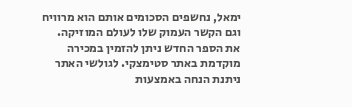ימאל, נחשפים הסכומים אותם הוא מרוויח וגם הקשר העמוק שלו לעולם המוזיקה.
את הספר החדש ניתן להזמין במכירה מוקדמת באתר סטימצקי. לגולשי האתר ניתנת הנחה באמצעות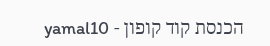הכנסת קוד קופון - yamal10